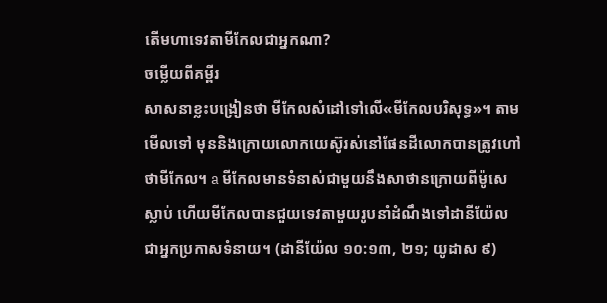តើមហាទេវតាមីកែលជាអ្នកណា?
ចម្លើយពីគម្ពីរ
សាសនាខ្លះបង្រៀនថា មីកែលសំដៅទៅលើ«មីកែលបរិសុទ្ធ»។ តាមមើលទៅ មុននិងក្រោយលោកយេស៊ូរស់នៅផែនដីលោកបានត្រូវហៅថាមីកែល។ a មីកែលមានទំនាស់ជាមួយនឹងសាថានក្រោយពីម៉ូសេស្លាប់ ហើយមីកែលបានជួយទេវតាមួយរូបនាំដំណឹងទៅដានីយ៉ែលជាអ្នកប្រកាសទំនាយ។ (ដានីយ៉ែល ១០:១៣, ២១; យូដាស ៩)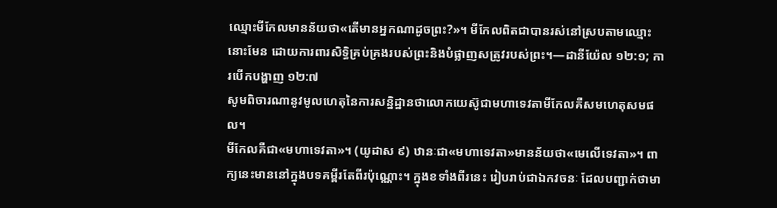ឈ្មោះមីកែលមានន័យថា«តើមានអ្នកណាដូចព្រះ?»។ មីកែលពិតជាបានរស់នៅស្របតាមឈ្មោះនោះមែន ដោយការពារសិទ្ធិគ្រប់គ្រងរបស់ព្រះនិងបំផ្លាញសត្រូវរបស់ព្រះ។—ដានីយ៉ែល ១២:១; ការបើកបង្ហាញ ១២:៧
សូមពិចារណានូវមូលហេតុនៃការសន្និដ្ឋានថាលោកយេស៊ូជាមហាទេវតាមីកែលគឺសមហេតុសមផល។
មីកែលគឺជា«មហាទេវតា»។ (យូដាស ៩) ឋានៈជា«មហាទេវតា»មានន័យថា«មេលើទេវតា»។ ពាក្យនេះមាននៅក្នុងបទគម្ពីរតែពីរប៉ុណ្ណោះ។ ក្នុងខទាំងពីរនេះ រៀបរាប់ជាឯកវចនៈ ដែលបញ្ជាក់ថាមា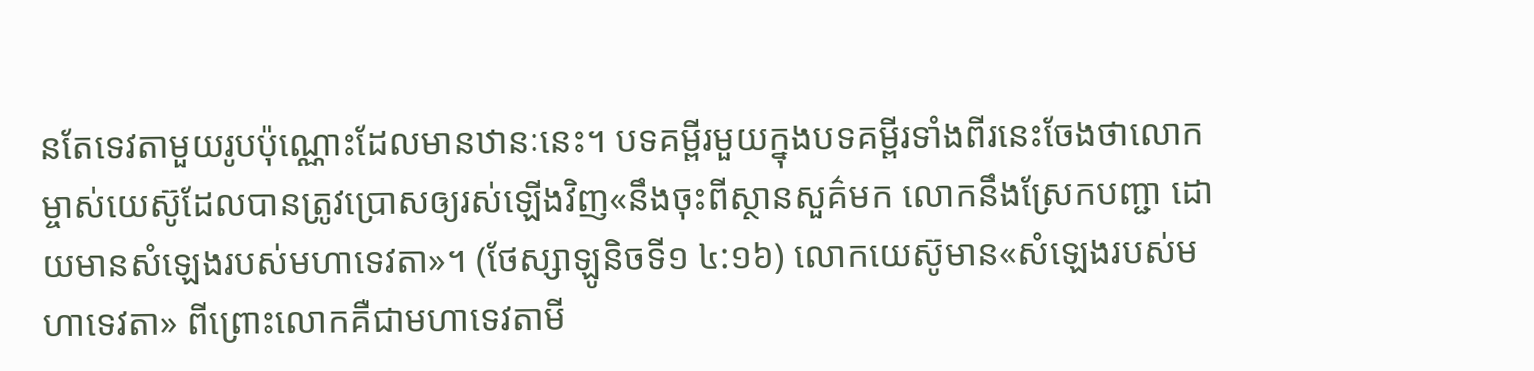នតែទេវតាមួយរូបប៉ុណ្ណោះដែលមានឋានៈនេះ។ បទគម្ពីរមួយក្នុងបទគម្ពីរទាំងពីរនេះចែងថាលោកម្ចាស់យេស៊ូដែលបានត្រូវប្រោសឲ្យរស់ឡើងវិញ«នឹងចុះពីស្ថានសួគ៌មក លោកនឹងស្រែកបញ្ជា ដោយមានសំឡេងរបស់មហាទេវតា»។ (ថែស្សាឡូនិចទី១ ៤:១៦) លោកយេស៊ូមាន«សំឡេងរបស់មហាទេវតា» ពីព្រោះលោកគឺជាមហាទេវតាមី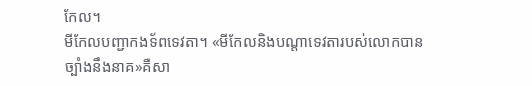កែល។
មីកែលបញ្ជាកងទ័ពទេវតា។ «មីកែលនិងបណ្ដាទេវតារបស់លោកបានច្បាំងនឹងនាគ»គឺសា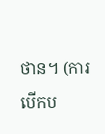ថាន។ (ការបើកប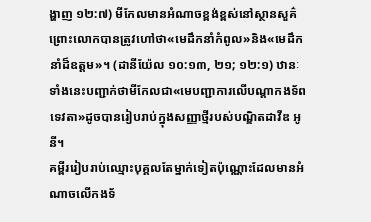ង្ហាញ ១២:៧) មីកែលមានអំណាចខ្ពង់ខ្ពស់នៅស្ថានសួគ៌ ព្រោះលោកបានត្រូវហៅថា«មេដឹកនាំកំពូល»និង«មេដឹកនាំដ៏ឧត្ដម»។ (ដានីយ៉ែល ១០:១៣, ២១; ១២:១) ឋានៈទាំងនេះបញ្ជាក់ថាមីកែលជា«មេបញ្ជាការលើបណ្ដាកងទ័ពទេវតា»ដូចបានរៀបរាប់ក្នុងសញ្ញាថ្មីរបស់បណ្ឌិតដាវីឌ អូនី។
គម្ពីររៀបរាប់ឈ្មោះបុគ្គលតែម្នាក់ទៀតប៉ុណ្ណោះដែលមានអំណាចលើកងទ័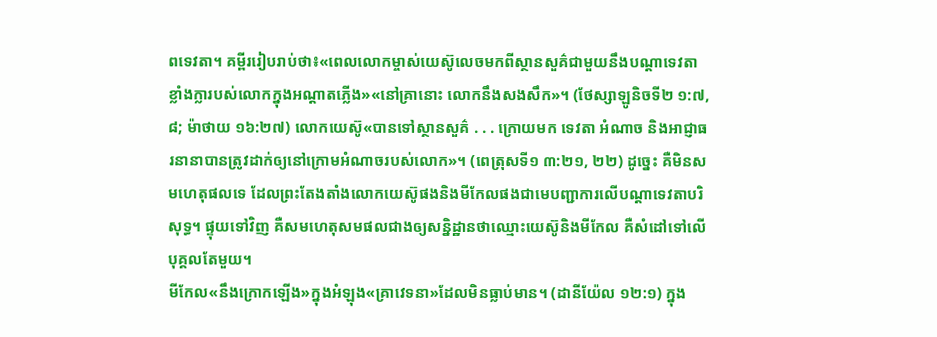ពទេវតា។ គម្ពីររៀបរាប់ថា៖«ពេលលោកម្ចាស់យេស៊ូលេចមកពីស្ថានសួគ៌ជាមួយនឹងបណ្ដាទេវតាខ្លាំងក្លារបស់លោកក្នុងអណ្ដាតភ្លើង»«នៅគ្រានោះ លោកនឹងសងសឹក»។ (ថែស្សាឡូនិចទី២ ១:៧, ៨; ម៉ាថាយ ១៦:២៧) លោកយេស៊ូ«បានទៅស្ថានសួគ៌ . . . ក្រោយមក ទេវតា អំណាច និងអាជ្ញាធរនានាបានត្រូវដាក់ឲ្យនៅក្រោមអំណាចរបស់លោក»។ (ពេត្រុសទី១ ៣:២១, ២២) ដូច្នេះ គឺមិនសមហេតុផលទេ ដែលព្រះតែងតាំងលោកយេស៊ូផងនិងមីកែលផងជាមេបញ្ជាការលើបណ្ដាទេវតាបរិសុទ្ធ។ ផ្ទុយទៅវិញ គឺសមហេតុសមផលជាងឲ្យសន្និដ្ឋានថាឈ្មោះយេស៊ូនិងមីកែល គឺសំដៅទៅលើបុគ្គលតែមួយ។
មីកែល«នឹងក្រោកឡើង»ក្នុងអំឡុង«គ្រាវេទនា»ដែលមិនធ្លាប់មាន។ (ដានីយ៉ែល ១២:១) ក្នុង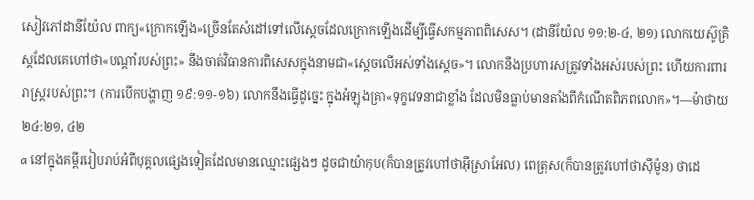សៀវភៅដានីយ៉ែល ពាក្យ«ក្រោកឡើង»ច្រើនតែសំដៅទៅលើស្ដេចដែលក្រោកឡើងដើម្បីធ្វើសកម្មភាពពិសេស។ (ដានីយ៉ែល ១១:២-៤, ២១) លោកយេស៊ូគ្រិស្តដែលគេហៅថា«បណ្ដាំរបស់ព្រះ» នឹងចាត់វិធានការពិសេសក្នុងនាមជា«ស្ដេចលើអស់ទាំងស្ដេច»។ លោកនឹងប្រហារសត្រូវទាំងអស់របស់ព្រះ ហើយការពាររាស្ត្ររបស់ព្រះ។ (ការបើកបង្ហាញ ១៩:១១-១៦) លោកនឹងធ្វើដូច្នេះ ក្នុងអំឡុងគ្រា«ទុក្ខវេទនាជាខ្លាំង ដែលមិនធ្លាប់មានតាំងពីកំណើតពិភពលោក»។—ម៉ាថាយ ២៤:២១, ៤២
a នៅក្នុងគម្ពីររៀបរាប់អំពីបុគ្គលផ្សេងទៀតដែលមានឈ្មោះផ្សេងៗ ដូចជាយ៉ាកុប(ក៏បានត្រូវហៅថាអ៊ីស្រាអែល) ពេត្រុស(ក៏បានត្រូវហៅថាស៊ីម៉ូន) ថាដេ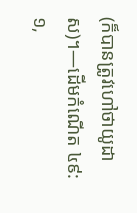(ក៏បានត្រូវហៅថាយូដាស)។—ដើមកំណើត ៤៩:១,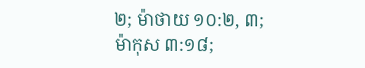២; ម៉ាថាយ ១០:២, ៣; ម៉ាកុស ៣:១៨;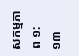សកម្មភាព ១:១៣